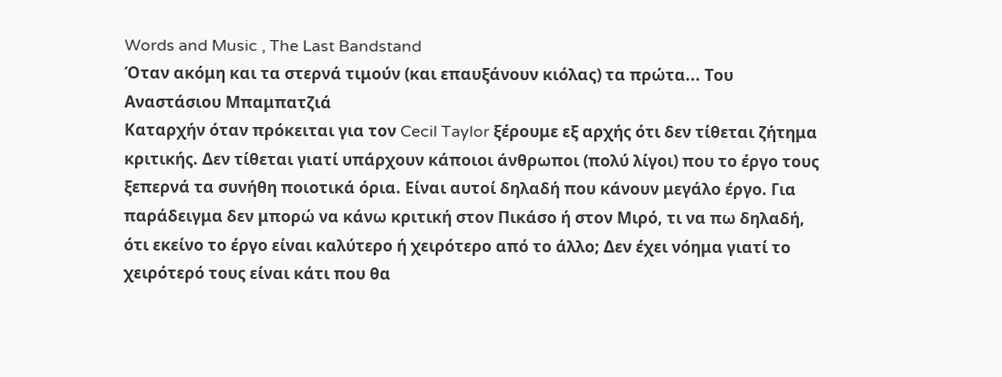Words and Music , The Last Bandstand
Όταν ακόμη και τα στερνά τιμούν (και επαυξάνουν κιόλας) τα πρώτα... Του Αναστάσιου Μπαμπατζιά
Καταρχήν όταν πρόκειται για τον Cecil Taylor ξέρουμε εξ αρχής ότι δεν τίθεται ζήτημα κριτικής. Δεν τίθεται γιατί υπάρχουν κάποιοι άνθρωποι (πολύ λίγοι) που το έργο τους ξεπερνά τα συνήθη ποιoτικά όρια. Είναι αυτοί δηλαδή που κάνουν μεγάλο έργο. Για παράδειγμα δεν μπορώ να κάνω κριτική στον Πικάσο ή στον Μιρό, τι να πω δηλαδή, ότι εκείνο το έργο είναι καλύτερο ή χειρότερο από το άλλο; Δεν έχει νόημα γιατί το χειρότερό τους είναι κάτι που θα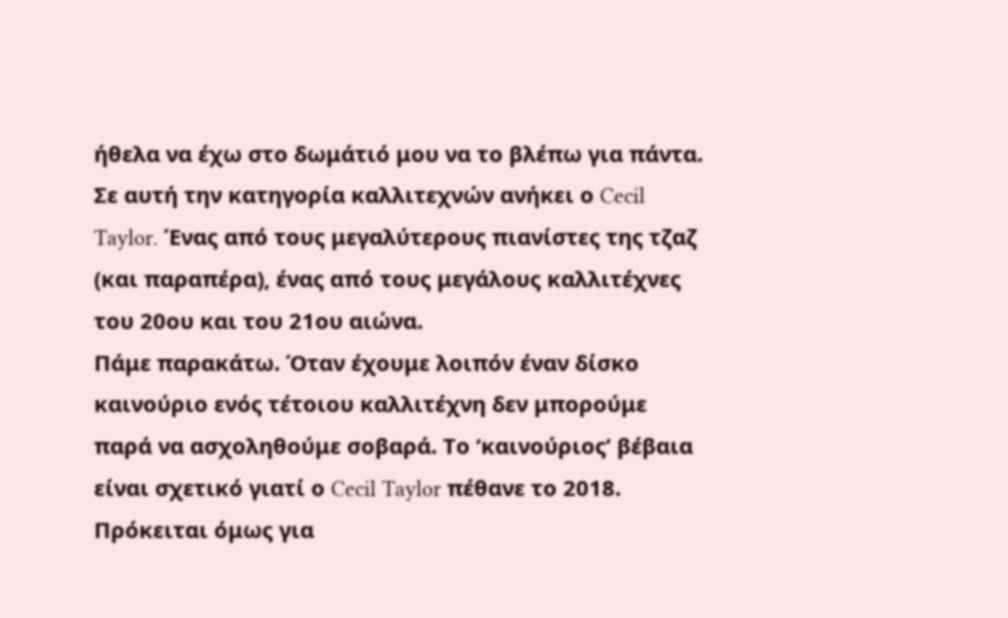ήθελα να έχω στο δωμάτιό μου να το βλέπω για πάντα. Σε αυτή την κατηγορία καλλιτεχνών ανήκει ο Cecil Taylor. Ένας από τους μεγαλύτερους πιανίστες της τζαζ (και παραπέρα), ένας από τους μεγάλους καλλιτέχνες του 20ου και του 21ου αιώνα.
Πάμε παρακάτω. Όταν έχουμε λοιπόν έναν δίσκο καινούριο ενός τέτοιου καλλιτέχνη δεν μπορούμε παρά να ασχοληθούμε σοβαρά. Το ‘καινούριος’ βέβαια είναι σχετικό γιατί ο Cecil Taylor πέθανε το 2018. Πρόκειται όμως για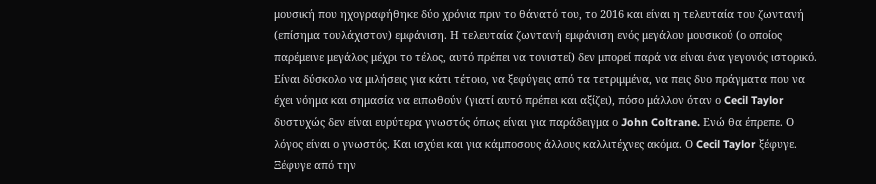μουσική που ηχογραφήθηκε δύο χρόνια πριν το θάνατό του, το 2016 και είναι η τελευταία του ζωντανή (επίσημα τουλάχιστον) εμφάνιση. Η τελευταία ζωντανή εμφάνιση ενός μεγάλου μουσικού (ο οποίος παρέμεινε μεγάλος μέχρι το τέλος, αυτό πρέπει να τονιστεί) δεν μπορεί παρά να είναι ένα γεγονός ιστορικό.
Είναι δύσκολο να μιλήσεις για κάτι τέτοιο, να ξεφύγεις από τα τετριμμένα, να πεις δυο πράγματα που να έχει νόημα και σημασία να ειπωθούν (γιατί αυτό πρέπει και αξίζει), πόσο μάλλον όταν ο Cecil Taylor δυστυχώς δεν είναι ευρύτερα γνωστός όπως είναι για παράδειγμα ο John Coltrane. Ενώ θα έπρεπε. Ο λόγος είναι ο γνωστός. Και ισχύει και για κάμποσους άλλους καλλιτέχνες ακόμα. Ο Cecil Taylor ξέφυγε. Ξέφυγε από την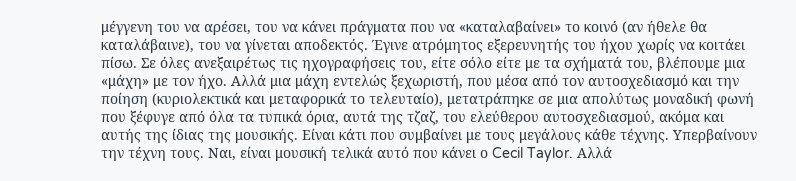μέγγενη του να αρέσει, του να κάνει πράγματα που να «καταλαβαίνει» το κοινό (αν ήθελε θα καταλάβαινε), του να γίνεται αποδεκτός. Έγινε ατρόμητος εξερευνητής του ήχου χωρίς να κοιτάει πίσω. Σε όλες ανεξαιρέτως τις ηχογραφήσεις του, είτε σόλο είτε με τα σχήματά του, βλέπουμε μια «μάχη» με τον ήχο. Αλλά μια μάχη εντελώς ξεχωριστή, που μέσα από τον αυτοσχεδιασμό και την ποίηση (κυριολεκτικά και μεταφορικά το τελευταίο), μετατράπηκε σε μια απολύτως μοναδική φωνή που ξέφυγε από όλα τα τυπικά όρια, αυτά της τζαζ, του ελεύθερου αυτοσχεδιασμού, ακόμα και αυτής της ίδιας της μουσικής. Είναι κάτι που συμβαίνει με τους μεγάλους κάθε τέχνης. Υπερβαίνουν την τέχνη τους. Ναι, είναι μουσική τελικά αυτό που κάνει ο Cecil Taylor. Αλλά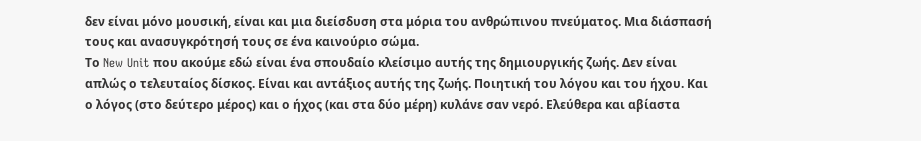δεν είναι μόνο μουσική, είναι και μια διείσδυση στα μόρια του ανθρώπινου πνεύματος. Μια διάσπασή τους και ανασυγκρότησή τους σε ένα καινούριο σώμα.
Το New Unit που ακούμε εδώ είναι ένα σπουδαίο κλείσιμο αυτής της δημιουργικής ζωής. Δεν είναι απλώς ο τελευταίος δίσκος. Είναι και αντάξιος αυτής της ζωής. Ποιητική του λόγου και του ήχου. Και ο λόγος (στο δεύτερο μέρος) και ο ήχος (και στα δύο μέρη) κυλάνε σαν νερό. Ελεύθερα και αβίαστα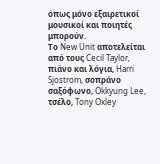όπως μόνο εξαιρετικοί μουσικοί και ποιητές μπορούν.
Το New Unit αποτελείται από τους Cecil Taylor, πιάνο και λόγια, Harri Sjostrom, σοπράνο σαξόφωνο, Okkyung Lee, τσέλο, Tony Oxley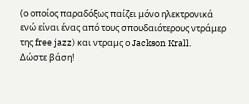(ο οποίος παραδόξως παίζει μόνο ηλεκτρονικά ενώ είναι ένας από τους σπουδαιότερους ντράμερ της free jazz) και ντραμς ο Jackson Krall.
Δώστε βάση!